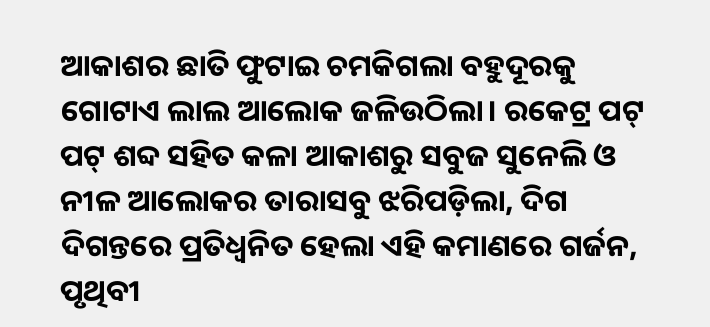ଆକାଶର ଛାତି ଫୁଟାଇ ଚମକିଗଲା ବହୁଦୂରକୁ ଗୋଟାଏ ଲାଲ ଆଲୋକ ଜଳିଉଠିଲା। ରକେଟ୍ର ପଟ୍ ପଟ୍ ଶବ୍ଦ ସହିତ କଳା ଆକାଶରୁ ସବୁଜ ସୁନେଲି ଓ ନୀଳ ଆଲୋକର ତାରାସବୁ ଝରିପଡ଼ିଲା, ଦିଗ ଦିଗନ୍ତରେ ପ୍ରତିଧ୍ବନିତ ହେଲା ଏହି କମାଣରେ ଗର୍ଜନ, ପୃଥିବୀ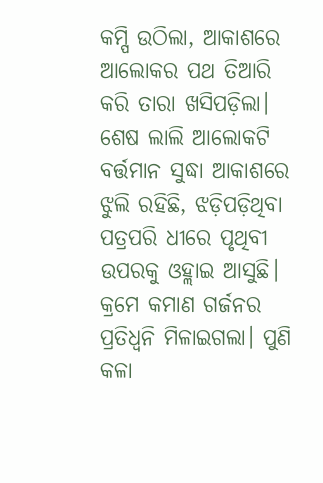କମ୍ପି ଉଠିଲା, ଆକାଶରେ ଆଲୋକର ପଥ ତିଆରି କରି ତାରା ଖସିପଡ଼ିଲା। ଶେଷ ଲାଲି ଆଲୋକଟି ବର୍ତ୍ତମାନ ସୁଦ୍ଧା ଆକାଶରେ ଝୁଲି ରହିଛି, ଝଡ଼ିପଡ଼ିଥିବା ପତ୍ରପରି ଧୀରେ ପୃଥିବୀ ଉପରକୁ ଓହ୍ଲାଇ ଆସୁଛି। କ୍ରମେ କମାଣ ଗର୍ଜନର ପ୍ରତିଧ୍ବନି ମିଳାଇଗଲା। ପୁଣି କଳା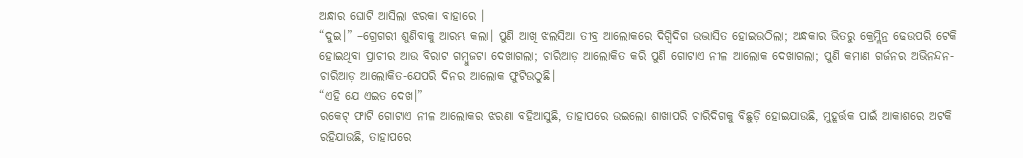ଅନ୍ଧାର ଘୋଟି ଆସିଲା ଝରକା ବାହାରେ ।
“ଦୁଇ।” –ଗ୍ରେଗରୀ ଶୁଣିବାକୁ ଆରମ୍ଭ କଲା। ପୁଣି ଆଖି ଝଲସିଆ ତୀବ୍ର ଆଲୋକରେ ଦିଗ୍ବିଦିଗ ଉଦ୍ଭାସିତ ହୋଇଉଠିଲା; ଅନ୍ଧକାର ଭିତରୁ କ୍ରେମ୍ଲିନ୍ର ଢେଉପରି ଟେକି ହୋଇଥିବା ପ୍ରାଚୀର ଆଉ ବିରାଟ ଗମ୍ବୁଜଟା ଦେଖାଗଲା; ଚାରିଆଡ଼ ଆଲୋକିତ କରି ପୁଣି ଗୋଟାଏ ନୀଳ ଆଲୋକ ଦେଖାଗଲା; ପୁଣି କମାଣ ଗର୍ଜନର ଅଭିନନ୍ଦନ-ଚାରିଆଡ଼ ଆଲୋକିତ-ଯେପରି ଦିନର ଆଲୋକ ଫୁଟିଉଠୁଛି।
“ଏହି ଯେ ଏଇତ ଦେଖ।”
ରକେଟ୍ ଫାଟି ଗୋଟାଏ ନୀଳ ଆଲୋକର ଝରଣା ବହିଆସୁଛି, ତାହାପରେ ଉଇଲୋ ଶାଖାପରି ଚାରିଦିଗକୁ ବିଛୁଡ଼ି ହୋଇଯାଉଛି, ମୁହୂର୍ତ୍ତକ ପାଇଁ ଆକାଶରେ ଅଟକି ରହିଯାଉଛି, ତାହାପରେ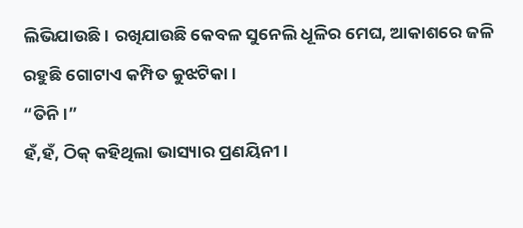ଲିଭିଯାଉଛି। ରଖିଯାଉଛି କେବଳ ସୁନେଲି ଧୂଳିର ମେଘ, ଆକାଶରେ ଜଳି ରହୁଛି ଗୋଟାଏ କମ୍ପିତ କୁଝଟିକା।
“ତିନି।”
ହଁ,ହଁ, ଠିକ୍ କହିଥିଲା ଭାସ୍ୟାର ପ୍ରଣୟିନୀ।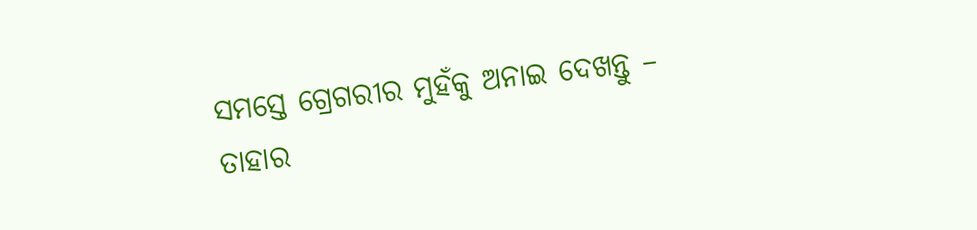ସମସ୍ତେ ଗ୍ରେଗରୀର ମୁହଁକୁ ଅନାଇ ଦେଖନ୍ତୁ – ତାହାର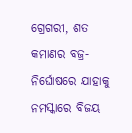ଗ୍ରେଗରୀ, ଶତ କମାଣର ବଜ୍ର-ନିର୍ଘୋଷରେ ଯାହାକୁ ନମସ୍କାରେ ବିଜୟ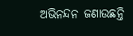ଅଭିନନ୍ଦନ ଜଣାଉଛନ୍ତି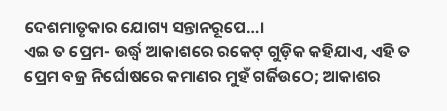ଦେଶମାତୃକାର ଯୋଗ୍ୟ ସନ୍ତାନରୂପେ…।
ଏଇ ତ ପ୍ରେମ- ଉର୍ଦ୍ଧ୍ବ ଆକାଶରେ ରକେଟ୍ ଗୁଡ଼ିକ କହିଯାଏ, ଏହି ତ ପ୍ରେମ ବଜ୍ର ନିର୍ଘୋଷରେ କମାଣର ମୁହଁ ଗର୍ଜିଉଠେ; ଆକାଶର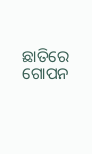ଛାତିରେ ଗୋପନ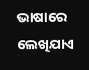ଭାଷାରେ ଲେଖିଯାଏ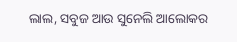ଲାଲ, ସବୁଜ ଆଉ ସୁନେଲି ଆଲୋକର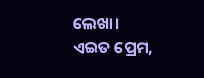ଲେଖା।
ଏଇତ ପ୍ରେମ,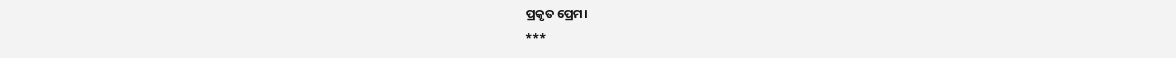ପ୍ରକୃତ ପ୍ରେମ।
***